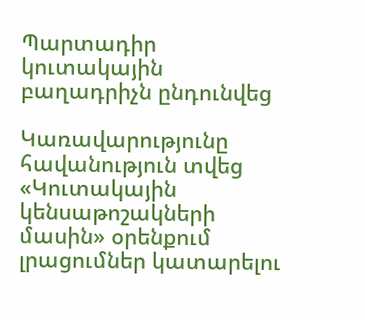Պարտադիր կուտակային բաղադրիչն ընդունվեց

Կառավարությունը հավանություն տվեց «Կուտակային կենսաթոշակների մասին» օրենքում լրացումներ կատարելու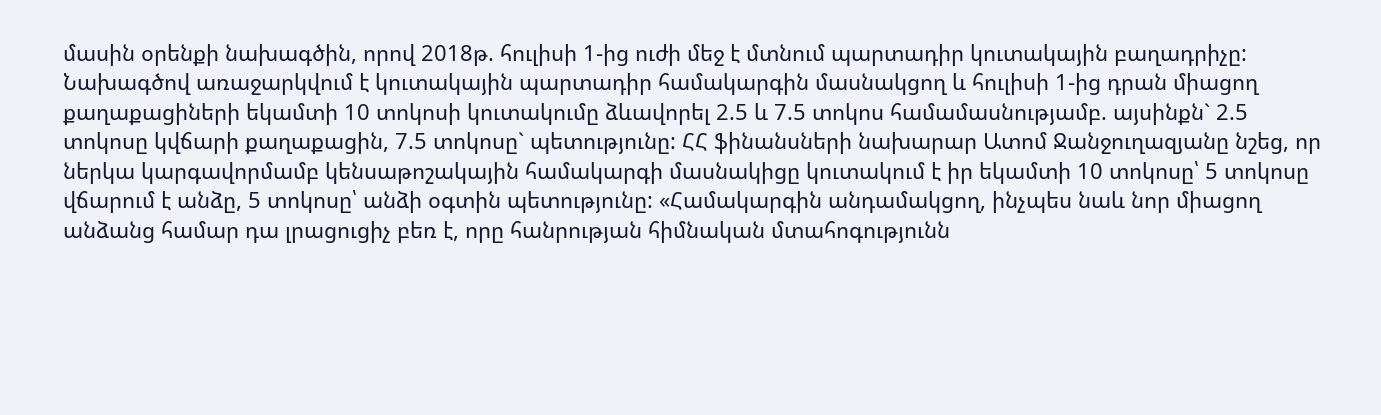մասին օրենքի նախագծին, որով 2018թ. հուլիսի 1-ից ուժի մեջ է մտնում պարտադիր կուտակային բաղադրիչը: Նախագծով առաջարկվում է կուտակային պարտադիր համակարգին մասնակցող և հուլիսի 1-ից դրան միացող քաղաքացիների եկամտի 10 տոկոսի կուտակումը ձևավորել 2.5 և 7.5 տոկոս համամասնությամբ. այսինքն` 2.5 տոկոսը կվճարի քաղաքացին, 7.5 տոկոսը` պետությունը: ՀՀ ֆինանսների նախարար Ատոմ Ջանջուղազյանը նշեց, որ ներկա կարգավորմամբ կենսաթոշակային համակարգի մասնակիցը կուտակում է իր եկամտի 10 տոկոսը՝ 5 տոկոսը վճարում է անձը, 5 տոկոսը՝ անձի օգտին պետությունը: «Համակարգին անդամակցող, ինչպես նաև նոր միացող անձանց համար դա լրացուցիչ բեռ է, որը հանրության հիմնական մտահոգությունն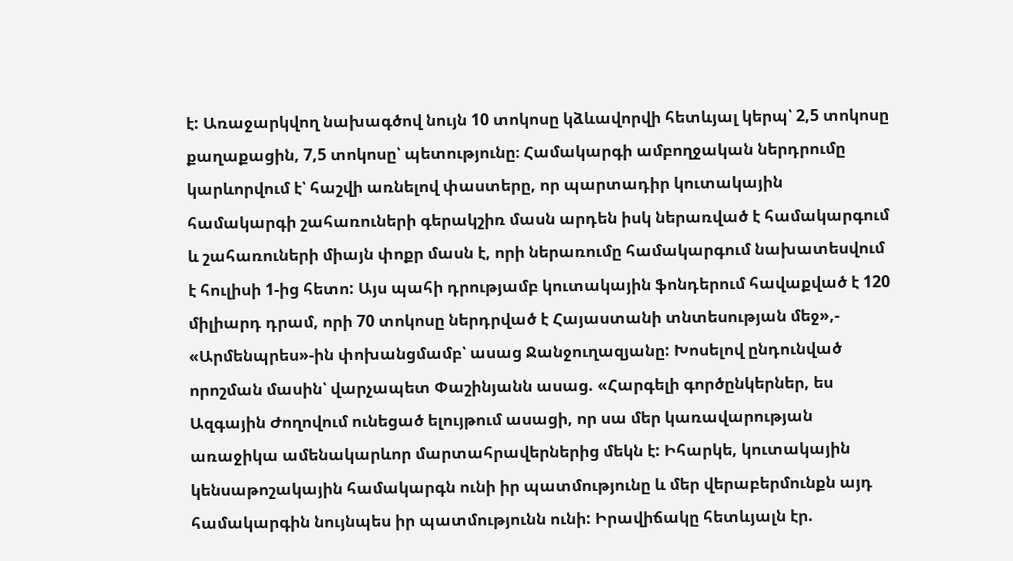է: Առաջարկվող նախագծով նույն 10 տոկոսը կձևավորվի հետևյալ կերպ՝ 2,5 տոկոսը քաղաքացին, 7,5 տոկոսը՝ պետությունը։ Համակարգի ամբողջական ներդրումը կարևորվում է՝ հաշվի առնելով փաստերը, որ պարտադիր կուտակային համակարգի շահառուների գերակշիռ մասն արդեն իսկ ներառված է համակարգում և շահառուների միայն փոքր մասն է, որի ներառումը համակարգում նախատեսվում է հուլիսի 1-ից հետո: Այս պահի դրությամբ կուտակային ֆոնդերում հավաքված է 120 միլիարդ դրամ, որի 70 տոկոսը ներդրված է Հայաստանի տնտեսության մեջ»,- «Արմենպրես»-ին փոխանցմամբ՝ ասաց Ջանջուղազյանը: Խոսելով ընդունված որոշման մասին՝ վարչապետ Փաշինյանն ասաց. «Հարգելի գործընկերներ, ես Ազգային Ժողովում ունեցած ելույթում ասացի, որ սա մեր կառավարության առաջիկա ամենակարևոր մարտահրավերներից մեկն է: Իհարկե, կուտակային կենսաթոշակային համակարգն ունի իր պատմությունը և մեր վերաբերմունքն այդ համակարգին նույնպես իր պատմությունն ունի: Իրավիճակը հետևյալն էր.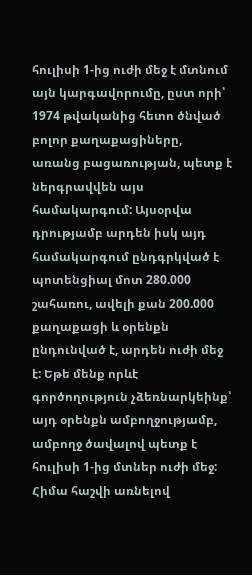հուլիսի 1-ից ուժի մեջ է մտնում այն կարգավորումը, ըստ որի՝ 1974 թվականից հետո ծնված բոլոր քաղաքացիները, առանց բացառության, պետք է ներգրավվեն այս համակարգում: Այսօրվա դրությամբ արդեն իսկ այդ համակարգում ընդգրկված է պոտենցիալ մոտ 280.000 շահառու, ավելի քան 200.000 քաղաքացի և օրենքն ընդունված է, արդեն ուժի մեջ է: Եթե մենք որևէ գործողություն չձեռնարկեինք՝ այդ օրենքն ամբողջությամբ, ամբողջ ծավալով պետք է հուլիսի 1-ից մտներ ուժի մեջ: Հիմա հաշվի առնելով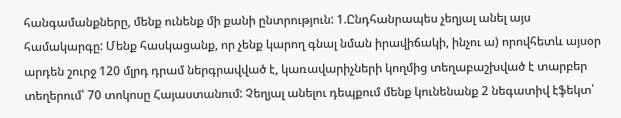հանգամանքները, մենք ունենք մի քանի ընտրություն: 1.Ընդհանրապես չեղյալ անել այս համակարգը: Մենք հասկացանք, որ չենք կարող գնալ նման իրավիճակի, ինչու ա) որովհետև այսօր արդեն շուրջ 120 մլրդ դրամ ներգրավված է, կառավարիչների կողմից տեղաբաշխված է տարբեր տեղերում՝ 70 տոկոսը Հայաստանում: Չեղյալ անելու դեպքում մենք կունենանք 2 նեգատիվ էֆեկտ՝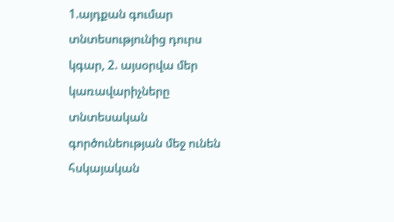1.այդքան գումար տնտեսությունից դուրս կգար, 2. այսօրվա մեր կառավարիչները տնտեսական գործունեության մեջ ունեն հսկայական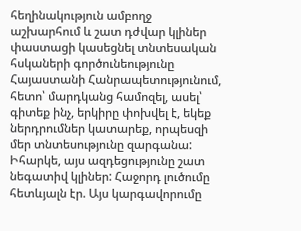հեղինակություն ամբողջ աշխարհում և շատ դժվար կլիներ փաստացի կասեցնել տնտեսական հսկաների գործունեությունը Հայաստանի Հանրապետությունում, հետո՝ մարդկանց համոզել, ասել՝ գիտեք ինչ, երկիրը փոխվել է, եկեք ներդրումներ կատարեք, որպեսզի մեր տնտեսությունը զարգանա: Իհարկե, այս ազդեցությունը շատ նեգատիվ կլիներ: Հաջորդ լուծումը հետևյալն էր. Այս կարգավորումը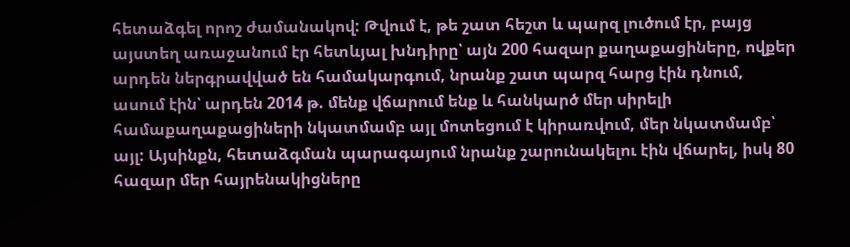հետաձգել որոշ ժամանակով: Թվում է, թե շատ հեշտ և պարզ լուծում էր, բայց այստեղ առաջանում էր հետևյալ խնդիրը՝ այն 200 հազար քաղաքացիները, ովքեր արդեն ներգրավված են համակարգում, նրանք շատ պարզ հարց էին դնում, ասում էին՝ արդեն 2014 թ. մենք վճարում ենք և հանկարծ մեր սիրելի համաքաղաքացիների նկատմամբ այլ մոտեցում է կիրառվում, մեր նկատմամբ՝ այլ: Այսինքն, հետաձգման պարագայում նրանք շարունակելու էին վճարել, իսկ 80 հազար մեր հայրենակիցները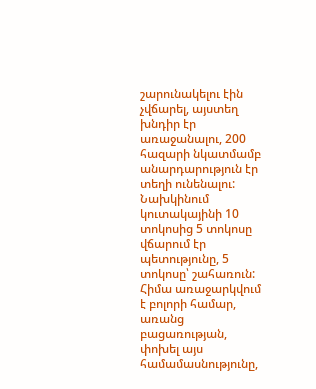շարունակելու էին չվճարել, այստեղ խնդիր էր առաջանալու, 200 հազարի նկատմամբ անարդարություն էր տեղի ունենալու: Նախկինում կուտակայինի 10 տոկոսից 5 տոկոսը վճարում էր պետությունը, 5 տոկոսը՝ շահառուն: Հիմա առաջարկվում է բոլորի համար, առանց բացառության, փոխել այս համամասնությունը,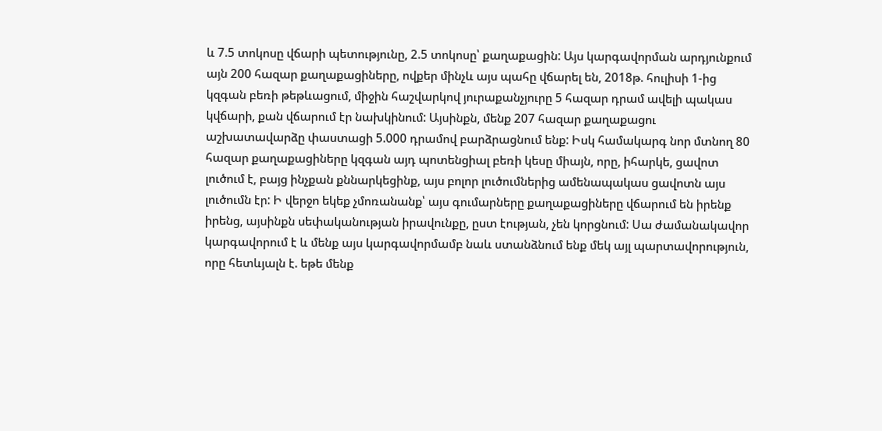և 7.5 տոկոսը վճարի պետությունը, 2.5 տոկոսը՝ քաղաքացին: Այս կարգավորման արդյունքում այն 200 հազար քաղաքացիները, ովքեր մինչև այս պահը վճարել են, 2018թ. հուլիսի 1-ից կզգան բեռի թեթևացում, միջին հաշվարկով յուրաքանչյուրը 5 հազար դրամ ավելի պակաս կվճարի, քան վճարում էր նախկինում: Այսինքն, մենք 207 հազար քաղաքացու աշխատավարձը փաստացի 5.000 դրամով բարձրացնում ենք: Իսկ համակարգ նոր մտնող 80 հազար քաղաքացիները կզգան այդ պոտենցիալ բեռի կեսը միայն, որը, իհարկե, ցավոտ լուծում է, բայց ինչքան քննարկեցինք, այս բոլոր լուծումներից ամենապակաս ցավոտն այս լուծումն էր: Ի վերջո եկեք չմոռանանք՝ այս գումարները քաղաքացիները վճարում են իրենք իրենց, այսինքն սեփականության իրավունքը, ըստ էության, չեն կորցնում: Սա ժամանակավոր կարգավորում է և մենք այս կարգավորմամբ նաև ստանձնում ենք մեկ այլ պարտավորություն, որը հետևյալն է. եթե մենք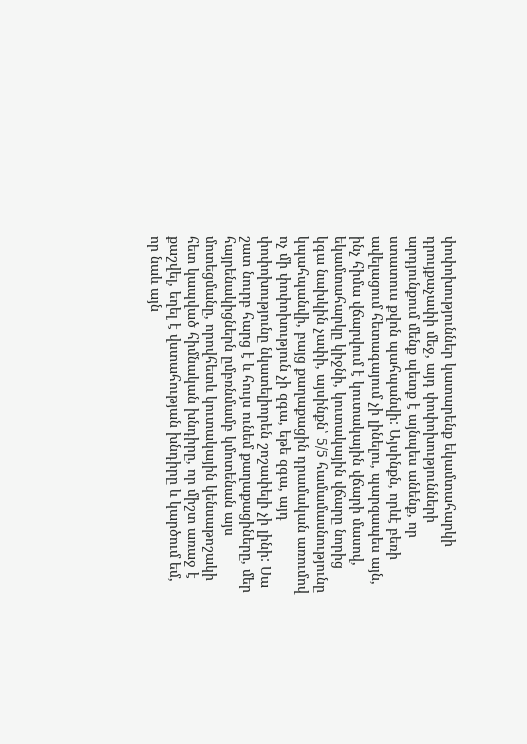փոփոխություններ կատարենք եկամտահարկի դրույքաչափի մեջ, այդ փոփոխությունների արդյունքում մենք պետք է այնպես անենք, որ ստատուս քվոն պահպանվի: Այսինքն, որևէ բեռի ավելացում հետագայում չի լինելու, պարզապես այն, ինչ հիմա վճարվում է կուտակային վճարի մասով, եկամտահարկը կիջնի, կուտակային վճարը նորից կգա նախկին չափի, այսինքն՝ 5/5 համամասնությունը կպահպանվի, բայց քաղաքացին դրամական առումով ոչ մի փոփոխություն չի զգա, եթե զգա, այդ փոփոխությունը նկատելիորեն շոշափելի չի լինի: Սա շատ նուրբ հարց է և հույս ունեմ քաղաքացիները, մեր հայրենակիցներն ըմբռնմամբ կմոտենան այս մոտեցմանը, որովհետև կուտակային կենսաթոշակի հետ կապված հիմնական խնդիրը, որ միշտ առաջ է քաշվել, եղել է վստահության խնդիրը և կարծում եմ, որ նաև այն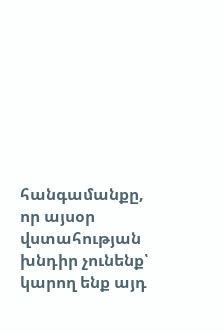հանգամանքը, որ այսօր վստահության խնդիր չունենք՝ կարող ենք այդ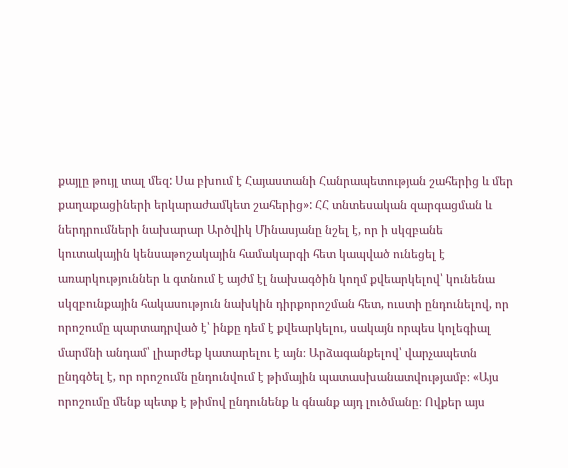քայլը թույլ տալ մեզ: Սա բխում է Հայաստանի Հանրապետության շահերից և մեր քաղաքացիների երկարաժամկետ շահերից»: ՀՀ տնտեսական զարգացման և ներդրումների նախարար Արծվիկ Մինասյանը նշել է, որ ի սկզբանե կուտակային կենսաթոշակային համակարգի հետ կապված ունեցել է առարկություններ և գտնում է այժմ էլ նախագծին կողմ քվեարկելով՝ կունենա սկզբունքային հակասություն նախկին դիրքորոշման հետ, ուստի ընդունելով, որ որոշումը պարտադրված է՝ ինքը դեմ է քվեարկելու, սակայն որպես կոլեգիալ մարմնի անդամ՝ լիարժեք կատարելու է այն։ Արձագանքելով՝ վարչապետն ընդգծել է, որ որոշումն ընդունվում է թիմային պատասխանատվությամբ։ «Այս որոշումը մենք պետք է թիմով ընդունենք և գնանք այդ լուծմանը։ Ովքեր այս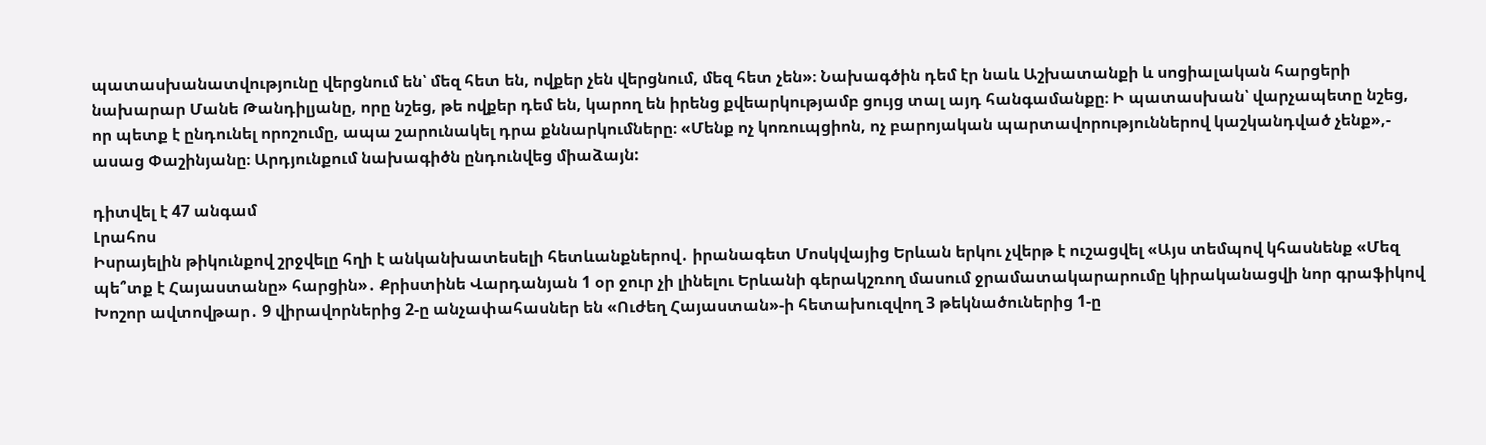պատասխանատվությունը վերցնում են՝ մեզ հետ են, ովքեր չեն վերցնում, մեզ հետ չեն»։ Նախագծին դեմ էր նաև Աշխատանքի և սոցիալական հարցերի նախարար Մանե Թանդիլյանը, որը նշեց, թե ովքեր դեմ են, կարող են իրենց քվեարկությամբ ցույց տալ այդ հանգամանքը։ Ի պատասխան՝ վարչապետը նշեց, որ պետք է ընդունել որոշումը, ապա շարունակել դրա քննարկումները։ «Մենք ոչ կոռուպցիոն, ոչ բարոյական պարտավորություններով կաշկանդված չենք»,- ասաց Փաշինյանը։ Արդյունքում նախագիծն ընդունվեց միաձայն:

դիտվել է 47 անգամ
Լրահոս
Իսրայելին թիկունքով շրջվելը հղի է անկանխատեսելի հետևանքներով․ իրանագետ Մոսկվայից Երևան երկու չվերթ է ուշացվել «Այս տեմպով կհասնենք «Մեզ պե՞տք է Հայաստանը» հարցին»․ Քրիստինե Վարդանյան 1 օր ջուր չի լինելու Երևանի գերակշռող մասում ջրամատակարարումը կիրականացվի նոր գրաֆիկով Խոշոր ավտովթար․ 9 վիրավորներից 2-ը անչափահասներ են «Ուժեղ Հայաստան»-ի հետախուզվող 3 թեկնածուներից 1-ը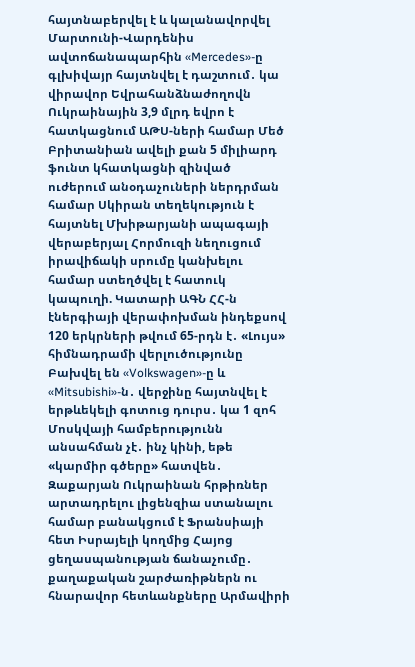հայտնաբերվել է և կալանավորվել Մարտունի-Վարդենիս ավտոճանապարհին «Mercedes»-ը գլխիվայր հայտնվել է դաշտում․ կա վիրավոր Եվրահանձնաժողովն Ուկրաինային 3,9 մլրդ եվրո է հատկացնում ԱԹՍ-ների համար Մեծ Բրիտանիան ավելի քան 5 միլիարդ ֆունտ կհատկացնի զինված ուժերում անօդաչուների ներդրման համար Սկիրան տեղեկություն է հայտնել Մխիթարյանի ապագայի վերաբերյալ Հորմուզի նեղուցում իրավիճակի սրումը կանխելու համար ստեղծվել է հատուկ կապուղի. Կատարի ԱԳՆ ՀՀ-ն էներգիայի վերափոխման ինդեքսով 120 երկրների թվում 65-րդն է․ «Լույս» հիմնադրամի վերլուծությունը Բախվել են «Volkswagen»-ը և «Mitsubishi»-ն․ վերջինը հայտնվել է երթևեկելի գոտուց դուրս․ կա 1 զոհ Մոսկվայի համբերությունն անսահման չէ․ ինչ կինի, եթե «կարմիր գծերը» հատվեն․ Զաքարյան Ուկրաինան հրթիռներ արտադրելու լիցենզիա ստանալու համար բանակցում է Ֆրանսիայի հետ Իսրայելի կողմից Հայոց ցեղասպանության ճանաչումը․ քաղաքական շարժառիթներն ու հնարավոր հետևանքները Արմավիրի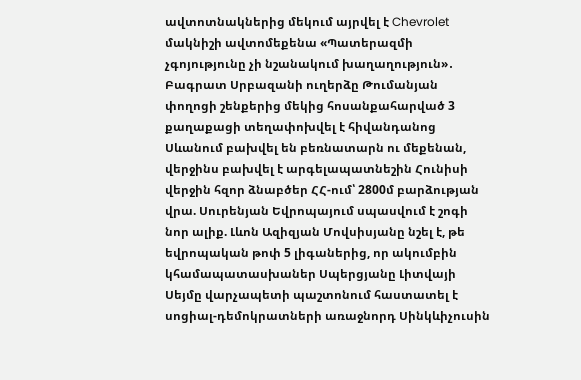ավտոտնակներից մեկում այրվել է Chevrolet մակնիշի ավտոմեքենա «Պատերազմի չգոյությունը չի նշանակում խաղաղություն»․ Բագրատ Սրբազանի ուղերձը Թումանյան փողոցի շենքերից մեկից հոսանքահարված 3 քաղաքացի տեղափոխվել է հիվանդանոց Սևանում բախվել են բեռնատարն ու մեքենան, վերջինս բախվել է արգելապատնեշին Հունիսի վերջին հզոր ձնաբծեր ՀՀ-ում՝ 2800մ բարձության վրա. Սուրենյան Եվրոպայում սպասվում է շոգի նոր ալիք. Լևոն Ազիզյան Մովսիսյանը նշել է, թե եվրոպական թոփ 5 լիգաներից, որ ակումբին կհամապատասխաներ Սպերցյանը Լիտվայի Սեյմը վարչապետի պաշտոնում հաստատել է սոցիալ-դեմոկրատների առաջնորդ Սինկևիչուսին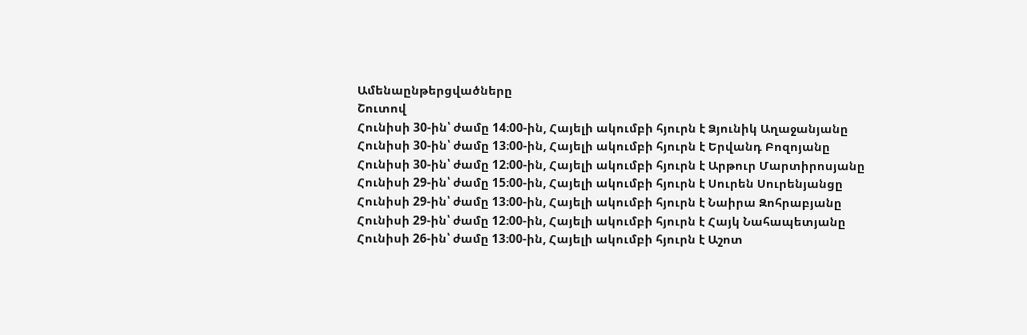Ամենաընթերցվածները
Շուտով
Հունիսի 30-ին՝ ժամը 14։00-ին, Հայելի ակումբի հյուրն է Ձյունիկ Աղաջանյանը Հունիսի 30-ին՝ ժամը 13։00-ին, Հայելի ակումբի հյուրն է Երվանդ Բոզոյանը Հունիսի 30-ին՝ ժամը 12։00-ին, Հայելի ակումբի հյուրն է Արթուր Մարտիրոսյանը Հունիսի 29-ին՝ ժամը 15։00-ին, Հայելի ակումբի հյուրն է Սուրեն Սուրենյանցը Հունիսի 29-ին՝ ժամը 13։00-ին, Հայելի ակումբի հյուրն է Նաիրա Զոհրաբյանը Հունիսի 29-ին՝ ժամը 12։00-ին, Հայելի ակումբի հյուրն է Հայկ Նահապետյանը Հունիսի 26-ին՝ ժամը 13։00-ին, Հայելի ակումբի հյուրն է Աշոտ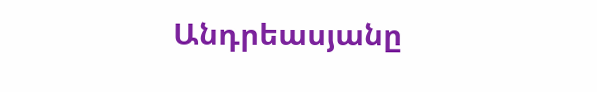Անդրեասյանը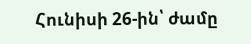Հունիսի 26-ին՝ ժամը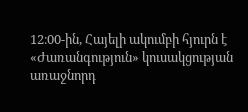12։00-ին, Հայելի ակումբի հյուրն է «Ժառանգություն» կուսակցության առաջնորդ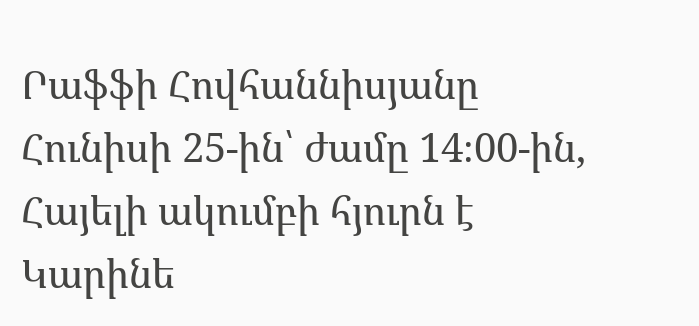Րաֆֆի Հովհաննիսյանը Հունիսի 25-ին՝ ժամը 14։00-ին, Հայելի ակումբի հյուրն է Կարինե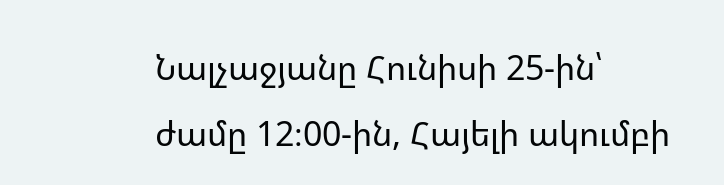Նալչաջյանը Հունիսի 25-ին՝ ժամը 12։00-ին, Հայելի ակումբի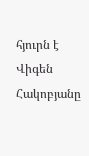հյուրն է Վիգեն Հակոբյանը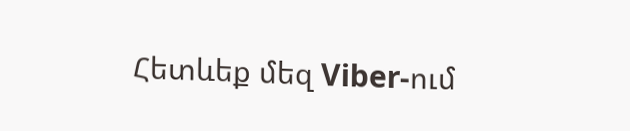Հետևեք մեզ Viber-ում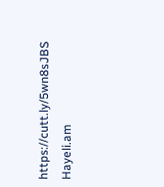https://cutt.ly/5wn8sJBS
Hayeli.am